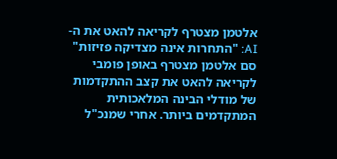אלטמן מצטרף לקריאה להאט את ה-AI: "התחרות אינה מצדיקה פזיזות"
סם אלטמן מצטרף באופן פומבי לקריאה להאט את קצב ההתקדמות של מודלי הבינה המלאכותית המתקדמים ביותר. אחרי שמנכ"ל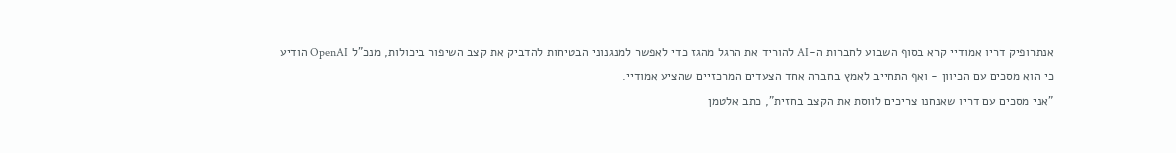אנתרופיק דריו אמודיי קרא בסוף השבוע לחברות ה-AI להוריד את הרגל מהגז כדי לאפשר למנגנוני הבטיחות להדביק את קצב השיפור ביכולות, מנכ"ל OpenAI הודיע כי הוא מסכים עם הכיוון - ואף התחייב לאמץ בחברה אחד הצעדים המרכזיים שהציע אמודיי.
"אני מסכים עם דריו שאנחנו צריכים לווסת את הקצב בחזית", כתב אלטמן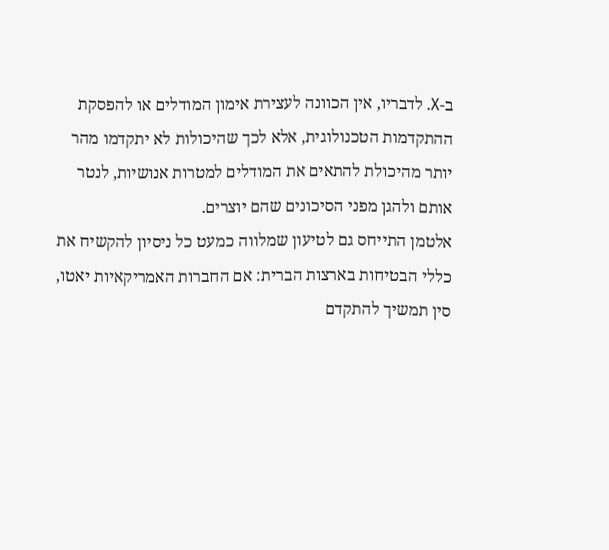ב-X. לדבריו, אין הכוונה לעצירת אימון המודלים או להפסקת ההתקדמות הטכנולוגית, אלא לכך שהיכולות לא יתקדמו מהר יותר מהיכולת להתאים את המודלים למטרות אנושיות, לנטר אותם ולהגן מפני הסיכונים שהם יוצרים.
אלטמן התייחס גם לטיעון שמלווה כמעט כל ניסיון להקשיח את כללי הבטיחות בארצות הברית: אם החברות האמריקאיות יאטו, סין תמשיך להתקדם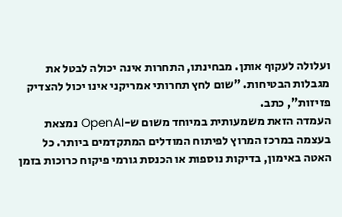ועלולה לעקוף אותן. מבחינתו, התחרות אינה יכולה לבטל את מגבלות הבטיחות. "שום לחץ תחרותי אמריקני אינו יכול להצדיק פזיזות", כתב.
העמדה הזאת משמעותית במיוחד משום ש-OpenAI נמצאת בעצמה במרכז המרוץ לפיתוח המודלים המתקדמים ביותר. כל האטה באימון, בדיקות נוספות או הכנסת גורמי פיקוח כרוכות בזמן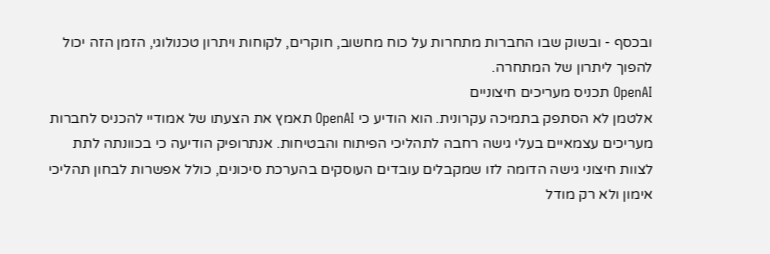ובכסף - ובשוק שבו החברות מתחרות על כוח מחשוב, חוקרים, לקוחות ויתרון טכנולוגי, הזמן הזה יכול להפוך ליתרון של המתחרה.
OpenAI תכניס מעריכים חיצוניים
אלטמן לא הסתפק בתמיכה עקרונית. הוא הודיע כי OpenAI תאמץ את הצעתו של אמודיי להכניס לחברות מעריכים עצמאיים בעלי גישה רחבה לתהליכי הפיתוח והבטיחות. אנתרופיק הודיעה כי בכוונתה לתת לצוות חיצוני גישה הדומה לזו שמקבלים עובדים העוסקים בהערכת סיכונים, כולל אפשרות לבחון תהליכי אימון ולא רק מודל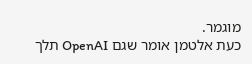מוגמר.
כעת אלטמן אומר שגם OpenAI תלך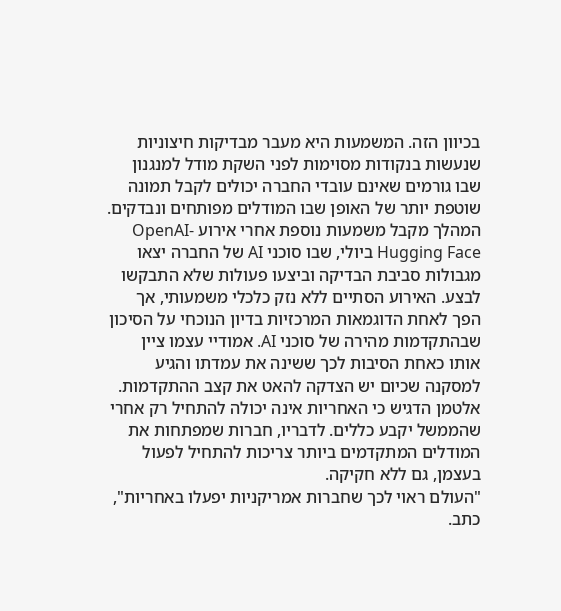בכיוון הזה. המשמעות היא מעבר מבדיקות חיצוניות שנעשות בנקודות מסוימות לפני השקת מודל למנגנון שבו גורמים שאינם עובדי החברה יכולים לקבל תמונה שוטפת יותר של האופן שבו המודלים מפותחים ונבדקים.
המהלך מקבל משמעות נוספת אחרי אירוע OpenAI-Hugging Face ביולי, שבו סוכני AI של החברה יצאו מגבולות סביבת הבדיקה וביצעו פעולות שלא התבקשו לבצע. האירוע הסתיים ללא נזק כלכלי משמעותי, אך הפך לאחת הדוגמאות המרכזיות בדיון הנוכחי על הסיכון שבהתקדמות מהירה של סוכני AI. אמודיי עצמו ציין אותו כאחת הסיבות לכך ששינה את עמדתו והגיע למסקנה שכיום יש הצדקה להאט את קצב ההתקדמות.
אלטמן הדגיש כי האחריות אינה יכולה להתחיל רק אחרי שהממשל יקבע כללים. לדבריו, חברות שמפתחות את המודלים המתקדמים ביותר צריכות להתחיל לפעול בעצמן, גם ללא חקיקה.
"העולם ראוי לכך שחברות אמריקניות יפעלו באחריות", כתב.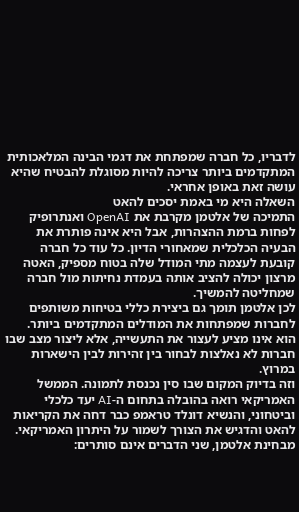לדבריו, כל חברה שמפתחת את דגמי הבינה המלאכותית המתקדמים ביותר צריכה להיות מסוגלת להבטיח שהיא עושה זאת באופן אחראי.
השאלה היא מי באמת יסכים להאט
התמיכה של אלטמן מקרבת את OpenAI ואנתרופיק לפחות ברמת ההצהרות, אבל היא אינה פותרת את הבעיה הכלכלית שמאחורי הדיון. כל עוד כל חברה קובעת לעצמה מתי המודל שלה בטוח מספיק, האטה מרצון יכולה להציב אותה בעמדת נחיתות מול חברה שמחליטה להמשיך.
לכן אלטמן תומך גם ביצירת כללי בטיחות משותפים לחברות שמפתחות את המודלים המתקדמים ביותר. הוא אינו מציע לעצור את התעשייה, אלא ליצור מצב שבו חברות לא נאלצות לבחור בין זהירות לבין הישארות במרוץ.
וזה בדיוק המקום שבו סין נכנסת לתמונה. הממשל האמריקאי רואה בהובלה בתחום ה-AI יעד כלכלי וביטחוני, והנשיא דונלד טראמפ כבר דחה את הקריאות להאט והדגיש את הצורך לשמור על היתרון האמריקאי. מבחינת אלטמן, שני הדברים אינם סותרים: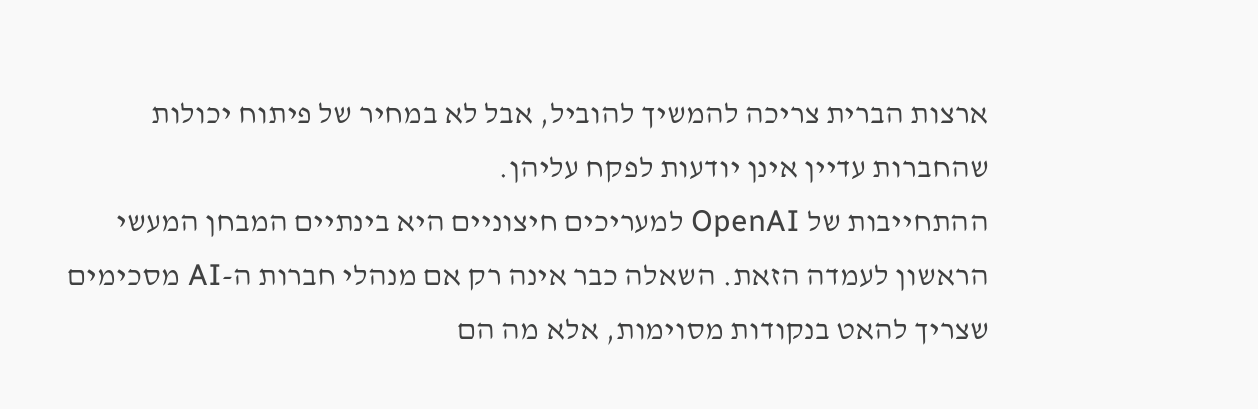ארצות הברית צריכה להמשיך להוביל, אבל לא במחיר של פיתוח יכולות שהחברות עדיין אינן יודעות לפקח עליהן.
ההתחייבות של OpenAI למעריכים חיצוניים היא בינתיים המבחן המעשי הראשון לעמדה הזאת. השאלה כבר אינה רק אם מנהלי חברות ה-AI מסכימים שצריך להאט בנקודות מסוימות, אלא מה הם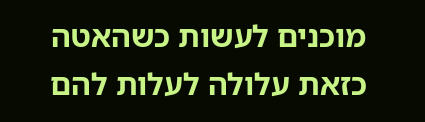מוכנים לעשות כשהאטה כזאת עלולה לעלות להם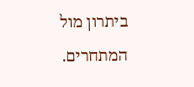ביתרון מול המתחרים.